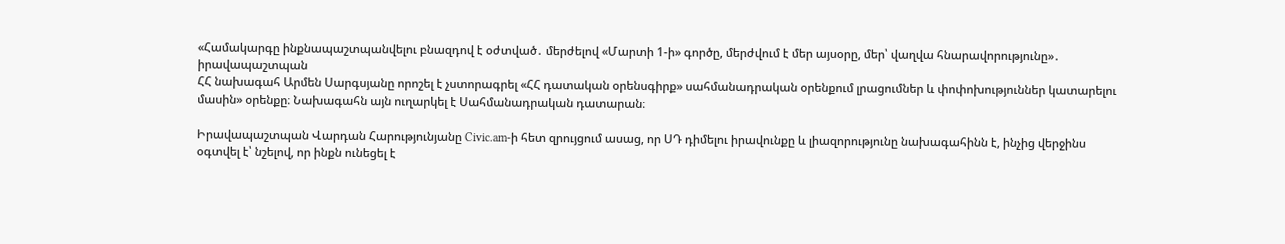«Համակարգը ինքնապաշտպանվելու բնազդով է օժտված․ մերժելով «Մարտի 1-ի» գործը, մերժվում է մեր այսօրը, մեր՝ վաղվա հնարավորությունը»․ իրավապաշտպան
ՀՀ նախագահ Արմեն Սարգսյանը որոշել է չստորագրել «ՀՀ դատական օրենսգիրք» սահմանադրական օրենքում լրացումներ և փոփոխություններ կատարելու մասին» օրենքը։ Նախագահն այն ուղարկել է Սահմանադրական դատարան։

Իրավապաշտպան Վարդան Հարությունյանը Civic.am-ի հետ զրույցում ասաց, որ ՍԴ դիմելու իրավունքը և լիազորությունը նախագահինն է, ինչից վերջինս օգտվել է՝ նշելով, որ ինքն ունեցել է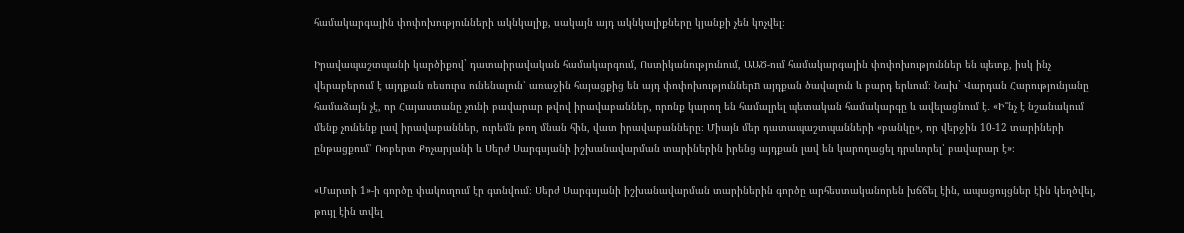համակարգային փոփոխությունների ակնկալիք, սակայն այդ ակնկալիքները կյանքի չեն կոչվել։

Իրավապաշտպանի կարծիքով` դատաիրավական համակարգում, Ոստիկանությունում, ԱԱԾ-ում համակարգային փոփոխություններ են պետք, իսկ ինչ վերաբերում է այդքան ռեսուրս ունենալուն՝ առաջին հայացքից են այդ փոփոխություններn այդքան ծավալուն և բարդ երևում։ Նախ` Վարդան Հարությունյանը համաձայն չէ, որ Հայաստանը չունի բավարար թվով իրավաբաններ, որոնք կարող են համալրել պետական համակարգը և ավելացնում է․ «Ի՞նչ է նշանակում մենք չունենք լավ իրավաբաններ, ուրեմն թող մնան հին, վատ իրավաբանները։ Միայն մեր դատապաշտպանների «բանկը», որ վերջին 10-12 տարիների ընթացքում՝ Ռոբերտ Քոչարյանի և Սերժ Սարգսյանի իշխանավարման տարիներին իրենց այդքան լավ են կարողացել դրսևորել՝ բավարար է»։

«Մարտի 1»-ի գործը փակուղում էր գտնվում։ Սերժ Սարգսյանի իշխանավարման տարիներին գործը արհեստականորեն խճճել էին, ապացույցներ էին կեղծվել, թույլ էին տվել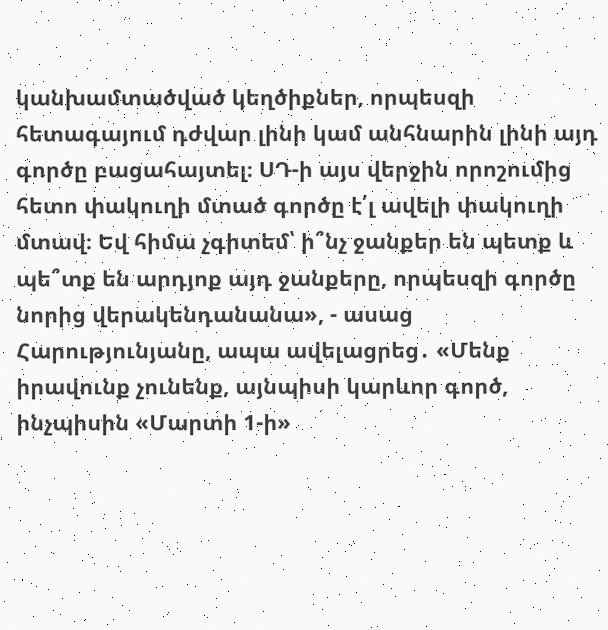կանխամտածված կեղծիքներ, որպեսզի հետագայում դժվար լինի կամ անհնարին լինի այդ գործը բացահայտել։ ՍԴ-ի այս վերջին որոշումից հետո փակուղի մտած գործը է՛լ ավելի փակուղի մտավ։ Եվ հիմա չգիտեմ՝ ի՞նչ ջանքեր են պետք և պե՞տք են արդյոք այդ ջանքերը, որպեսզի գործը նորից վերակենդանանա», - ասաց Հարությունյանը, ապա ավելացրեց․ «Մենք իրավունք չունենք, այնպիսի կարևոր գործ, ինչպիսին «Մարտի 1-ի»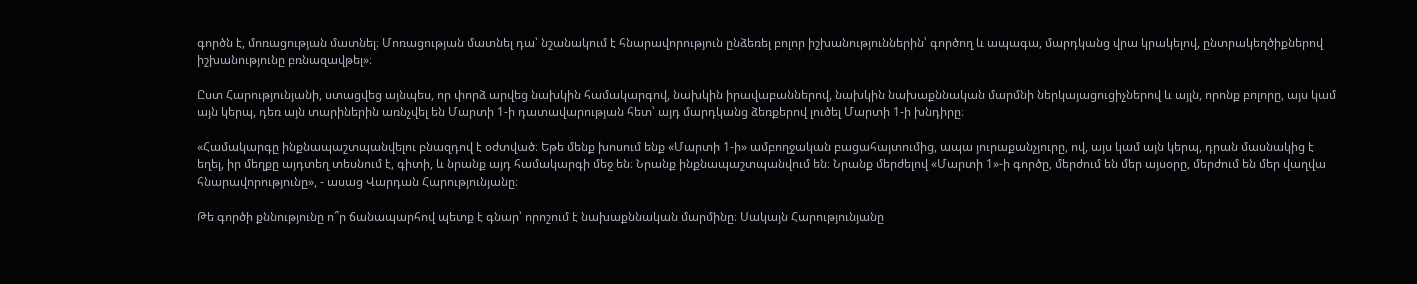գործն է, մոռացության մատնել։ Մոռացության մատնել դա՝ նշանակում է հնարավորություն ընձեռել բոլոր իշխանություններին՝ գործող և ապագա, մարդկանց վրա կրակելով, ընտրակեղծիքներով իշխանությունը բռնազավթել»։

Ըստ Հարությունյանի, ստացվեց այնպես, որ փորձ արվեց նախկին համակարգով, նախկին իրավաբաններով, նախկին նախաքննական մարմնի ներկայացուցիչներով և այլն, որոնք բոլորը, այս կամ այն կերպ, դեռ այն տարիներին առնչվել են Մարտի 1-ի դատավարության հետ՝ այդ մարդկանց ձեռքերով լուծել Մարտի 1-ի խնդիրը։

«Համակարգը ինքնապաշտպանվելու բնազդով է օժտված։ Եթե մենք խոսում ենք «Մարտի 1-ի» ամբողջական բացահայտումից, ապա յուրաքանչյուրը, ով, այս կամ այն կերպ, դրան մասնակից է եղել, իր մեղքը այդտեղ տեսնում է, գիտի, և նրանք այդ համակարգի մեջ են։ Նրանք ինքնապաշտպանվում են։ Նրանք մերժելով «Մարտի 1»-ի գործը, մերժում են մեր այսօրը, մերժում են մեր վաղվա հնարավորությունը», - ասաց Վարդան Հարությունյանը։

Թե գործի քննությունը ո՞ր ճանապարհով պետք է գնար՝ որոշում է նախաքննական մարմինը։ Սակայն Հարությունյանը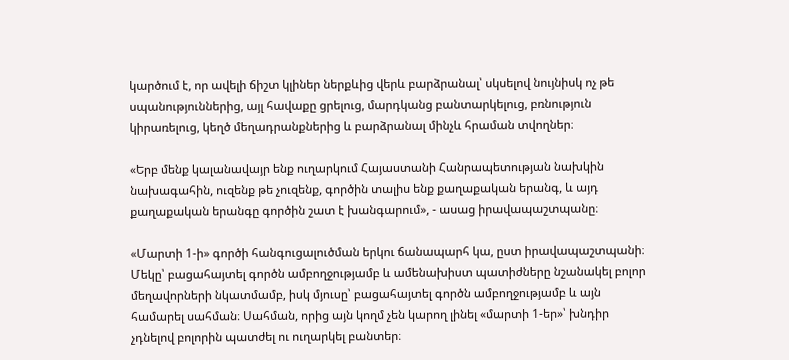կարծում է, որ ավելի ճիշտ կլիներ ներքևից վերև բարձրանալ՝ սկսելով նույնիսկ ոչ թե սպանություններից, այլ հավաքը ցրելուց, մարդկանց բանտարկելուց, բռնություն կիրառելուց, կեղծ մեղադրանքներից և բարձրանալ մինչև հրաման տվողներ։

«Երբ մենք կալանավայր ենք ուղարկում Հայաստանի Հանրապետության նախկին նախագահին, ուզենք թե չուզենք, գործին տալիս ենք քաղաքական երանգ, և այդ քաղաքական երանգը գործին շատ է խանգարում», - ասաց իրավապաշտպանը։

«Մարտի 1-ի» գործի հանգուցալուծման երկու ճանապարհ կա, ըստ իրավապաշտպանի։ Մեկը՝ բացահայտել գործն ամբողջությամբ և ամենախիստ պատիժները նշանակել բոլոր մեղավորների նկատմամբ, իսկ մյուսը՝ բացահայտել գործն ամբողջությամբ և այն համարել սահման։ Սահման, որից այն կողմ չեն կարող լինել «մարտի 1-եր»՝ խնդիր չդնելով բոլորին պատժել ու ուղարկել բանտեր։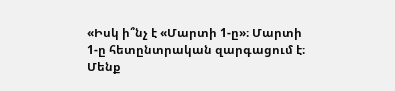«Իսկ ի՞նչ է «Մարտի 1-ը»։ Մարտի 1-ը հետընտրական զարգացում է։ Մենք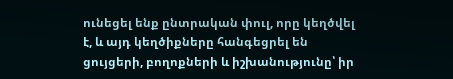ունեցել ենք ընտրական փուլ, որը կեղծվել է, և այդ կեղծիքները հանգեցրել են ցույցերի, բողոքների և իշխանությունը՝ իր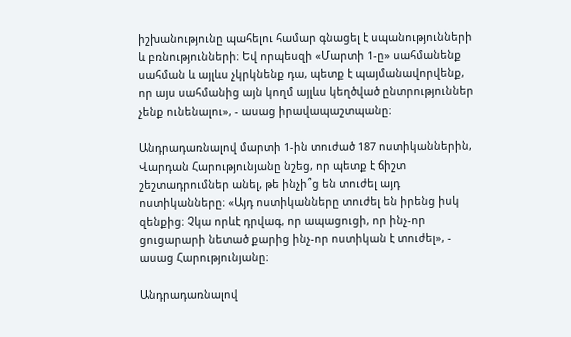իշխանությունը պահելու համար գնացել է սպանությունների և բռնությունների։ Եվ որպեսզի «Մարտի 1-ը» սահմանենք սահման և այլևս չկրկնենք դա, պետք է պայմանավորվենք, որ այս սահմանից այն կողմ այլևս կեղծված ընտրություններ չենք ունենալու», - ասաց իրավապաշտպանը։

Անդրադառնալով մարտի 1-ին տուժած 187 ոստիկաններին, Վարդան Հարությունյանը նշեց, որ պետք է ճիշտ շեշտադրումներ անել, թե ինչի՞ց են տուժել այդ ոստիկանները։ «Այդ ոստիկանները տուժել են իրենց իսկ զենքից։ Չկա որևէ դրվագ, որ ապացուցի, որ ինչ-որ ցուցարարի նետած քարից ինչ-որ ոստիկան է տուժել», - ասաց Հարությունյանը։

Անդրադառնալով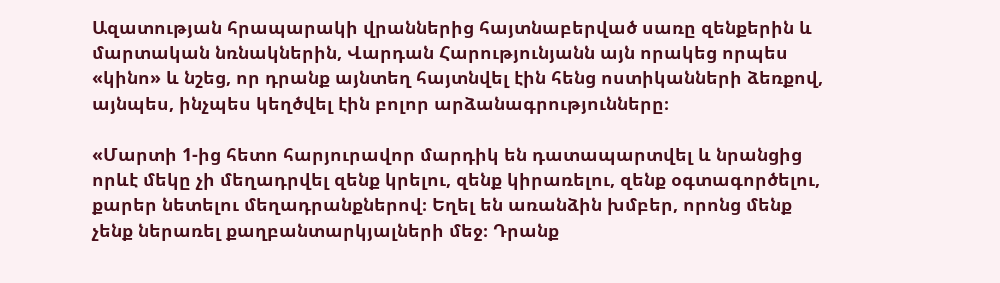Ազատության հրապարակի վրաններից հայտնաբերված սառը զենքերին և մարտական նռնակներին, Վարդան Հարությունյանն այն որակեց որպես «կինո» և նշեց, որ դրանք այնտեղ հայտնվել էին հենց ոստիկանների ձեռքով, այնպես, ինչպես կեղծվել էին բոլոր արձանագրությունները։

«Մարտի 1-ից հետո հարյուրավոր մարդիկ են դատապարտվել և նրանցից որևէ մեկը չի մեղադրվել զենք կրելու, զենք կիրառելու, զենք օգտագործելու, քարեր նետելու մեղադրանքներով։ Եղել են առանձին խմբեր, որոնց մենք չենք ներառել քաղբանտարկյալների մեջ։ Դրանք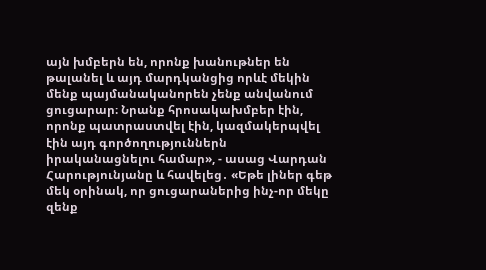այն խմբերն են, որոնք խանութներ են թալանել և այդ մարդկանցից որևէ մեկին մենք պայմանականորեն չենք անվանում ցուցարար։ Նրանք հրոսակախմբեր էին, որոնք պատրաստվել էին, կազմակերպվել էին այդ գործողություններն իրականացնելու համար», - ասաց Վարդան Հարությունյանը և հավելեց․ «Եթե լիներ գեթ մեկ օրինակ, որ ցուցարաներից ինչ-որ մեկը զենք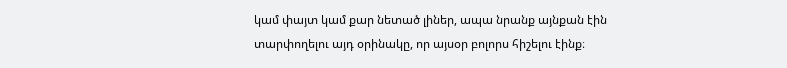կամ փայտ կամ քար նետած լիներ, ապա նրանք այնքան էին տարփողելու այդ օրինակը, որ այսօր բոլորս հիշելու էինք։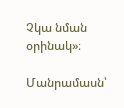Չկա նման օրինակ»։

Մանրամասն՝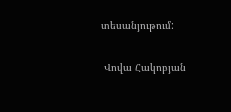տեսանյութում:

 Վովա Հակոբյան